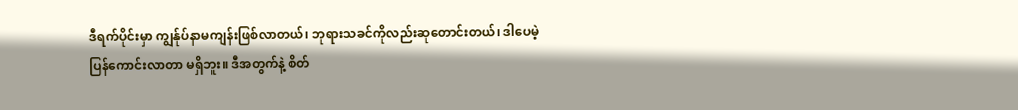ဒီရက်ပိုင်းမှာ ကျွန်ုပ်နာမကျန်းဖြစ်လာတယ်၊ ဘုရားသခင်ကိုလည်းဆုတောင်းတယ်၊ ဒါပေမဲ့ ပြန်ကောင်းလာတာ မရှိဘူး။ ဒီအတွက်နဲ့ စိတ်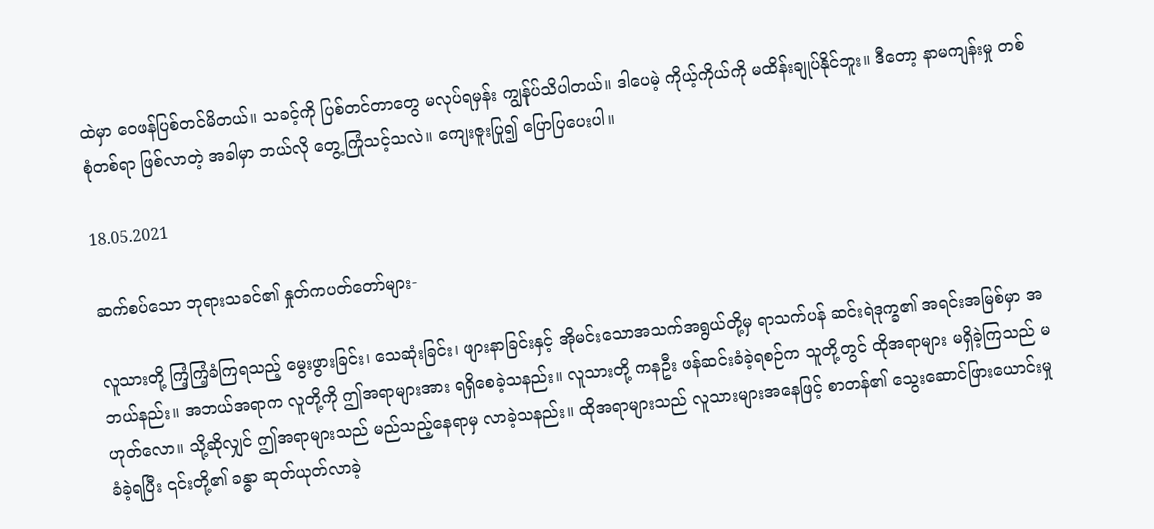ထဲမှာ ဝေဖန်ပြစ်တင်မိတယ်။ သခင့်ကို ပြစ်တင်တာတွေ မလုပ်ရမှန်း ကျွန်ုပ်သိပါတယ်။ ဒါပေမဲ့ ကိုယ့်ကိုယ်ကို မထိန်းချုပ်နိုင်ဘူး။ ဒီတော့ နာမကျန်းမှု တစ်စုံတစ်ရာ ဖြစ်လာတဲ့ အခါမှာ ဘယ်လို တွေ့ကြုံသင့်သလဲ။ ကျေးဇူးပြု၍ ပြောပြပေးပါ။

18.05.2021

ဆက်စပ်သော ဘုရားသခင်၏ နှုတ်ကပတ်တော်များ-

လူသားတို့ ကြံ့ကြံ့ခံကြရသည့် မွေးဖွားခြင်း၊ သေဆုံးခြင်း၊ ဖျားနာခြင်းနှင့် အိုမင်းသောအသက်အရွယ်တို့မှ ရာသက်ပန် ဆင်းရဲဒုက္ခ၏ အရင်းအမြစ်မှာ အဘယ်နည်း။ အဘယ်အရာက လူတို့ကို ဤအရာများအား ရရှိစေခဲ့သနည်း။ လူသားတို့ ကနဦး ဖန်ဆင်းခံခဲ့ရစဉ်က သူတို့တွင် ထိုအရာများ မရှိခဲ့ကြသည် မဟုတ်လော။ သို့ဆိုလျှင် ဤအရာများသည် မည်သည့်နေရာမှ လာခဲ့သနည်း။ ထိုအရာများသည် လူသားများအနေဖြင့် စာတန်၏ သွေးဆောင်ဖြားယောင်းမှု ခံခဲ့ရပြီး ၎င်းတို့၏ ခန္ဓာ ဆုတ်ယုတ်လာခဲ့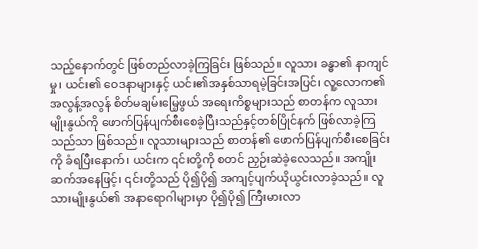သည့်နောက်တွင် ဖြစ်တည်လာခဲ့ကြခြင်း ဖြစ်သည်။ လူသား ခန္ဓာ၏ နာကျင်မှု၊ ယင်း၏ ဝေဒနာများနှင့် ယင်း၏အနှစ်သာရမဲ့ခြင်းအပြင်၊ လူ့လောက၏ အလွန့်အလွန် စိတ်မချမ်းမြေ့ဖွယ် အရေးကိစ္စများသည် စာတန်က လူသားမျိုးနွယ်ကို ဖောက်ပြန်ပျက်စီးစေခဲ့ပြီးသည်နှင့်တစ်ပြိုင်နက် ဖြစ်လာခဲ့ကြသည်သာ ဖြစ်သည်။ လူသားများသည် စာတန်၏ ဖောက်ပြန်ပျက်စီးစေခြင်းကို ခံရပြီးနောက်၊ ယင်းက ၎င်းတို့ကို စတင် ညှဉ်းဆဲခဲ့လေသည်။ အကျိုးဆက်အနေဖြင့်၊ ၎င်းတို့သည် ပို၍ပို၍ အကျင့်ပျက်ယိုယွင်းလာခဲ့သည်။ လူသားမျိုးနွယ်၏ အနာရောဂါများမှာ ပို၍ပို၍ ကြီးမားလာ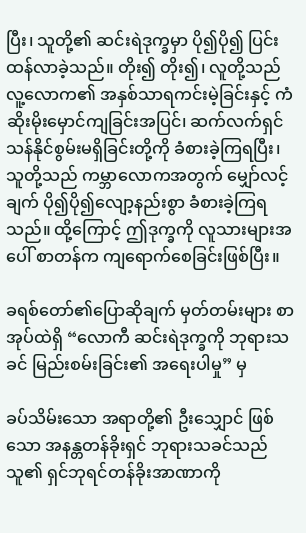ပြီး၊ သူတို့၏ ဆင်းရဲဒုက္ခမှာ ပို၍ပို၍ ပြင်းထန်လာခဲ့သည်။ တိုး၍ တိုး၍၊ လူတို့သည် လူ့လောက၏ အနှစ်သာရကင်းမဲ့ခြင်းနှင့် ကံဆိုးမိုးမှောင်ကျခြင်းအပြင်၊ ဆက်လက်ရှင်သန်နိုင်စွမ်းမရှိခြင်းတို့ကို ခံစားခဲ့ကြရပြီး၊ သူတို့သည် ကမ္ဘာလောကအတွက် မျှော်လင့်ချက် ပို၍ပို၍လျော့နည်းစွာ ခံစားခဲ့ကြရသည်။ ထို့ကြောင့် ဤဒုက္ခကို လူသားများအပေါ် စာတန်က ကျရောက်စေခြင်းဖြစ်ပြီး။

ခရစ်တော်၏ပြောဆိုချက် မှတ်တမ်းများ စာအုပ်ထဲရှိ “လောကီ ဆင်းရဲဒုက္ခကို ဘုရားသခင် မြည်းစမ်းခြင်း၏ အရေးပါမှု” မှ

ခပ်သိမ်းသော အရာတို့၏ ဦးသျှောင် ဖြစ်သော အနန္တတန်ခိုးရှင် ဘုရားသခင်သည် သူ၏ ရှင်ဘုရင်တန်ခိုးအာဏာကို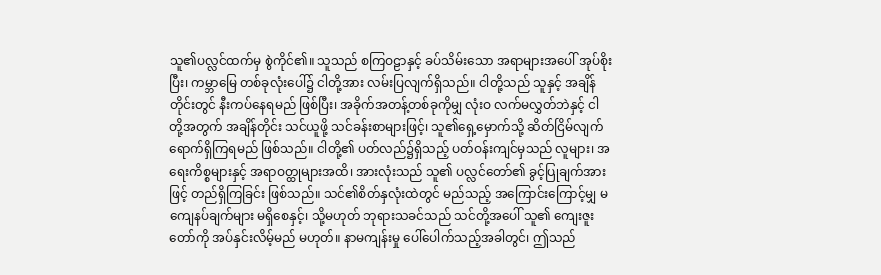သူ၏ပလ္လင်ထက်မှ စွဲကိုင်၏။ သူသည် စကြဝဠာနှင့် ခပ်သိမ်းသော အရာများအပေါ် အုပ်စိုးပြီး၊ ကမ္ဘာမြေ တစ်ခုလုံးပေါ်၌ ငါတို့အား လမ်းပြလျက်ရှိသည်။ ငါတို့သည် သူနှင့် အချိန်တိုင်းတွင် နီးကပ်နေရမည် ဖြစ်ပြီး၊ အခိုက်အတန့်တစ်ခုကိုမျှ လုံးဝ လက်မလွှတ်ဘဲနှင့် ငါတို့အတွက် အချိန်တိုင်း သင်ယူဖို့ သင်ခန်းစာများဖြင့်၊ သူ၏ရှေ့မှောက်သို့ ဆိတ်ငြိမ်လျက် ရောက်ရှိကြရမည် ဖြစ်သည်။ ငါတို့၏ ပတ်လည်၌ရှိသည့် ပတ်ဝန်းကျင်မှသည် လူများ၊ အရေးကိစ္စများနှင့် အရာဝတ္ထုများအထိ၊ အားလုံးသည် သူ၏ ပလ္လင်တော်၏ ခွင့်ပြုချက်အားဖြင့် တည်ရှိကြခြင်း ဖြစ်သည်။ သင်၏စိတ်နှလုံးထဲတွင် မည်သည့် အကြောင်းကြောင့်မျှ မကျေနပ်ချက်များ မရှိစေနှင့်၊ သို့မဟုတ် ဘုရားသခင်သည် သင်တို့အပေါ် သူ၏ ကျေးဇူးတော်ကို အပ်နှင်းလိမ့်မည် မဟုတ်။ နာမကျန်းမှု ပေါ်ပေါက်သည့်အခါတွင်၊ ဤသည်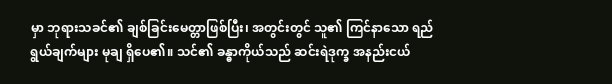မှာ ဘုရားသခင်၏ ချစ်ခြင်းမေတ္တာဖြစ်ပြီး၊ အတွင်းတွင် သူ၏ ကြင်နာသော ရည်ရွယ်ချက်များ မုချ ရှိပေ၏။ သင်၏ ခန္ဓာကိုယ်သည် ဆင်းရဲဒုက္ခ အနည်းငယ်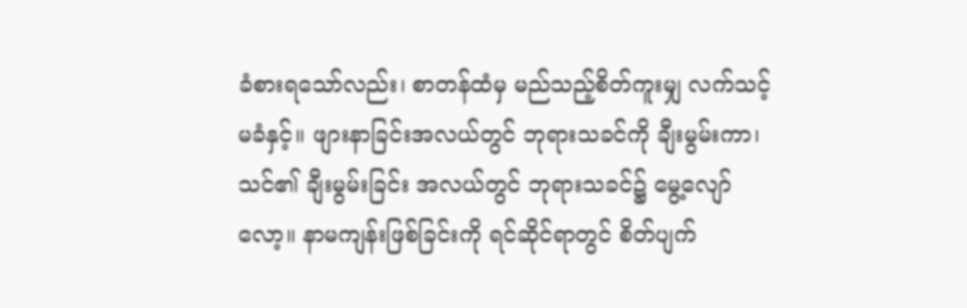ခံစားရသော်လည်း၊ စာတန်ထံမှ မည်သည့်စိတ်ကူးမျှ လက်သင့်မခံနှင့်။ ဖျားနာခြင်းအလယ်တွင် ဘုရားသခင်ကို ချီးမွမ်းကာ၊ သင်၏ ချီးမွမ်းခြင်း အလယ်တွင် ဘုရားသခင်၌ မွေ့လျော်လော့။ နာမကျန်းဖြစ်ခြင်းကို ရင်ဆိုင်ရာတွင် စိတ်ပျက်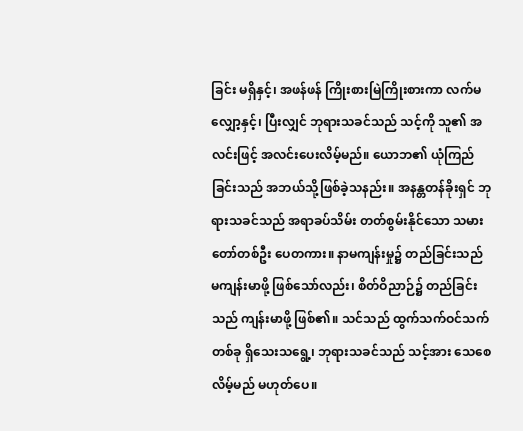ခြင်း မရှိနှင့်၊ အဖန်ဖန် ကြိုးစားမြဲကြိုးစားကာ လက်မလျှော့နှင့်၊ ပြီးလျှင် ဘုရားသခင်သည် သင့်ကို သူ၏ အလင်းဖြင့် အလင်းပေးလိမ့်မည်။ ယောဘ၏ ယုံကြည်ခြင်းသည် အဘယ်သို့ဖြစ်ခဲ့သနည်း။ အနန္တတန်ခိုးရှင် ဘုရားသခင်သည် အရာခပ်သိမ်း တတ်စွမ်းနိုင်သော သမားတော်တစ်ဦး‌‌‌‌ ပေတကား။ နာမကျန်းမှု၌ တည်ခြင်းသည် မကျန်းမာဖို့ ဖြစ်သော်လည်း၊ စိတ်ဝိညာဉ်၌ တည်ခြင်းသည် ကျန်းမာဖို့ ဖြစ်၏။ သင်သည် ထွက်သက်ဝင်သက်တစ်ခု ရှိသေးသရွေ့၊ ဘုရားသခင်သည် သင့်အား သေစေလိမ့်မည် မဟုတ်ပေ။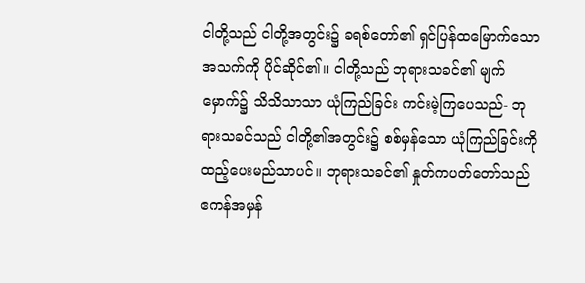ငါတို့သည် ငါတို့အတွင်း၌ ခရစ်တော်၏ ရှင်ပြန်ထမြောက်သော အသက်ကို ပိုင်ဆိုင်၏။ ငါတို့သည် ဘုရားသခင်၏ မျက်မှောက်၌ သိသိသာသာ ယုံကြည်ခြင်း ကင်းမဲ့ကြပေသည်- ဘုရားသခင်သည် ငါတို့၏အတွင်း၌ စစ်မှန်သော ယုံကြည်ခြင်းကို ထည့်ပေးမည်သာပင်။ ဘုရားသခင်၏ နှုတ်ကပတ်တော်သည် ဧကန်အမှန်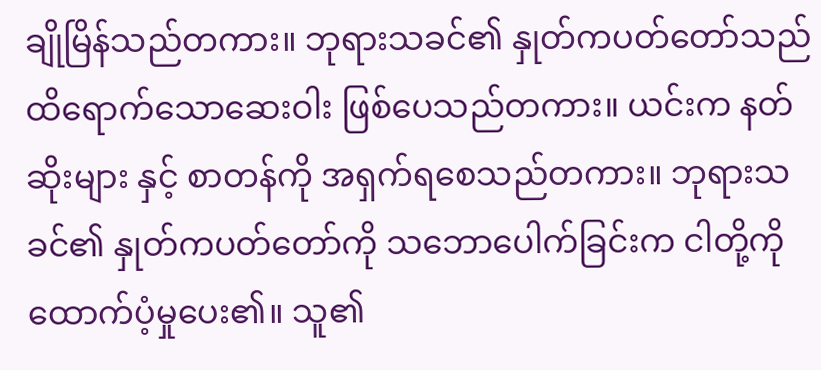ချိုမြိန်သည်တကား။ ဘုရားသခင်၏ နှုတ်ကပတ်တော်သည် ထိရောက်သောဆေးဝါး ဖြစ်ပေသည်တကား။ ယင်းက နတ်ဆိုးများ နှင့် စာတန်ကို အရှက်ရစေသည်တကား။ ဘုရားသခင်၏ နှုတ်ကပတ်တော်ကို သဘောပေါက်ခြင်းက ငါတို့ကို ထောက်ပံ့မှုပေး၏။ သူ၏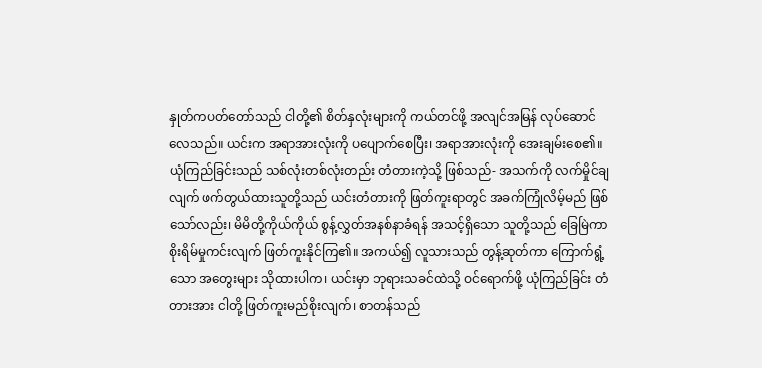နှုတ်ကပတ်တော်သည် ငါတို့၏ စိတ်နှလုံးများကို ကယ်တင်ဖို့ အလျင်အမြန် လုပ်ဆောင်လေသည်။ ယင်းက အရာအားလုံးကို ပပျောက်စေပြီး၊ အရာအားလုံးကို အေးချမ်းစေ၏။ ယုံကြည်ခြင်းသည် သစ်လုံးတစ်လုံးတည်း တံတားကဲ့သို့ ဖြစ်သည်- အသက်ကို လက်မှိုင်ချလျက် ဖက်တွယ်ထားသူတို့သည် ယင်းတံတားကို ဖြတ်ကူးရာတွင် အခက်ကြုံလိမ့်မည် ဖြစ်သော်လည်း၊ မိမိတို့ကိုယ်ကိုယ် စွန့်လွှတ်အနစ်နာခံရန် အသင့်ရှိသော သူတို့သည် ခြေမြဲကာ စိုးရိမ်မှုကင်းလျက် ဖြတ်ကူးနိုင်ကြ၏။ အကယ်၍ လူသားသည် တွန့်ဆုတ်ကာ ကြောက်ရွံ့သော အတွေးများ သိုထားပါက၊ ယင်းမှာ ဘုရားသခင်ထဲသို့ ဝင်ရောက်ဖို့ ယုံကြည်ခြင်း တံတားအား ငါတို့ ဖြတ်ကူးမည်စိုးလျက်၊ စာတန်သည်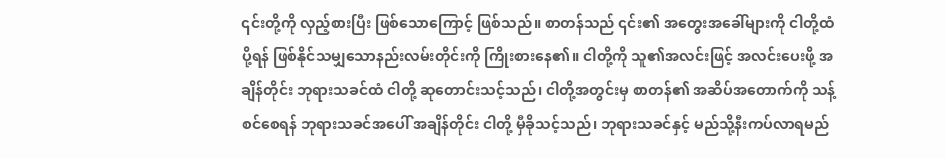၎င်းတို့ကို လှည့်စားပြီး ဖြစ်သောကြောင့် ဖြစ်သည်။ စာတန်သည် ၎င်း၏ အတွေးအခေါ်များကို ငါတို့ထံ ပို့ရန် ဖြစ်နိုင်သမျှသောနည်းလမ်းတိုင်းကို ကြိုးစားနေ၏။ ငါတို့ကို သူ၏အလင်းဖြင့် အလင်းပေးဖို့ အချိန်တိုင်း ဘုရားသခင်ထံ ငါတို့ ဆုတောင်းသင့်သည်၊ ငါတို့အတွင်းမှ စာတန်၏ အဆိပ်အတောက်ကို သန့်စင်စေရန် ဘုရားသခင်အပေါ် အချိန်တိုင်း ငါတို့ မှီခိုသင့်သည်၊ ဘုရားသခင်နှင့် မည်သို့နီးကပ်လာရမည်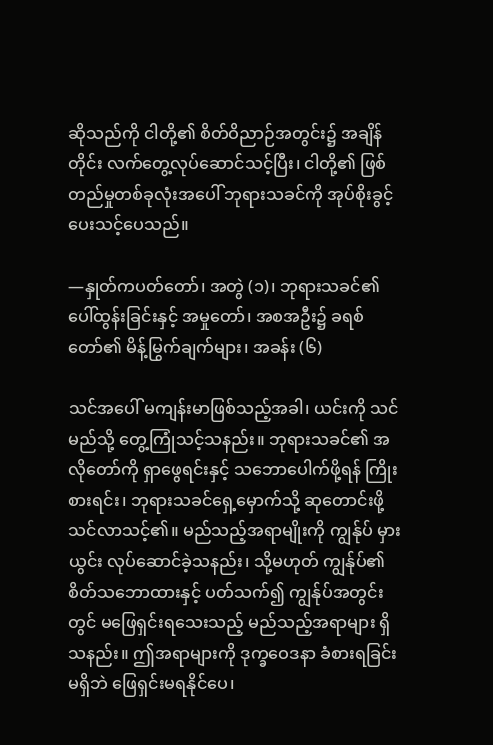ဆိုသည်ကို ငါတို့၏ စိတ်ဝိညာဉ်အတွင်း၌ အချိန်တိုင်း လက်တွေ့လုပ်ဆောင်သင့်ပြီး၊ ငါတို့၏ ဖြစ်တည်မှုတစ်ခုလုံးအပေါ် ဘုရားသခင်ကို အုပ်စိုးခွင့်ပေးသင့်ပေသည်။

—နှုတ်ကပတ်တော်၊ အတွဲ (၁)၊ ဘုရားသခင်၏ ပေါ်ထွန်းခြင်းနှင့် အမှုတော်၊ အစအဦး၌ ခရစ်တော်၏ မိန့်မြွက်ချက်များ၊ အခန်း (၆)

သင်အပေါ် မကျန်းမာဖြစ်သည့်အခါ၊ ယင်းကို သင် မည်သို့ တွေ့ကြုံသင့်သနည်း။ ဘုရားသခင်၏ အလိုတော်ကို ရှာဖွေရင်းနှင့် သဘောပေါက်ဖို့ရန် ကြိုးစားရင်း၊ ဘုရားသခင်ရှေ့မှောက်သို့ ဆုတောင်းဖို့ သင်လာသင့်၏။ မည်သည့်အရာမျိုးကို ကျွန်ုပ် မှားယွင်း လုပ်ဆောင်ခဲ့သနည်း၊ သို့မဟုတ် ကျွန်ုပ်၏ စိတ်သဘောထားနှင့် ပတ်သက်၍ ကျွန်ုပ်အတွင်းတွင် မဖြေရှင်းရသေးသည့် မည်သည့်အရာများ ရှိသနည်း။ ဤအရာများကို ဒုက္ခဝေဒနာ ခံစားရခြင်းမရှိဘဲ ဖြေရှင်းမရနိုင်ပေ၊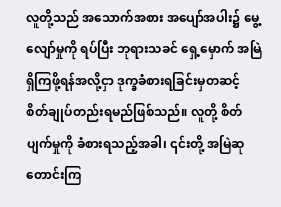လူတို့သည် အသောက်အစား အပျော်အပါး၌ မွေ့လျော်မှုကို ရပ်ပြီး ဘုရားသခင် ရှေ့မှောက် အမြဲရှိကြဖို့ရန်အလို့ငှာ ဒုက္ခခံစားရခြင်းမှတဆင့် စိတ်ချုပ်တည်းရမည်ဖြစ်သည်။ လူတို့ စိတ်ပျက်မှုကို ခံစားရသည့်အခါ၊ ၎င်းတို့ အမြဲဆုတောင်းကြ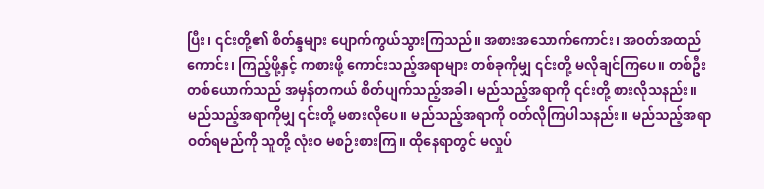ပြီး၊ ၎င်းတို့၏ စိတ်န္ဒများ ပျောက်ကွယ်သွားကြသည်။ အစားအသောက်ကောင်း၊ အဝတ်အထည်ကောင်း၊ ကြည့်ဖို့နှင့် ကစားဖို့ ကောင်းသည့်အရာများ တစ်ခုကိုမျှ ၎င်းတို့ မလိုချင်ကြပေ။ တစ်ဦးတစ်ယောက်သည် အမှန်တကယ် စိတ်ပျက်သည့်အခါ၊ မည်သည့်အရာကို ၎င်းတို့ စားလိုသနည်း။ မည်သည့်အရာကိုမျှ ၎င်းတို့ မစားလိုပေ။ မည်သည့်အရာကို ဝတ်လိုကြပါသနည်း။ မည်သည့်အရာဝတ်ရမည်ကို သူတို့ လုံးဝ မစဉ်းစားကြ။ ထိုနေရာတွင် မလှုပ်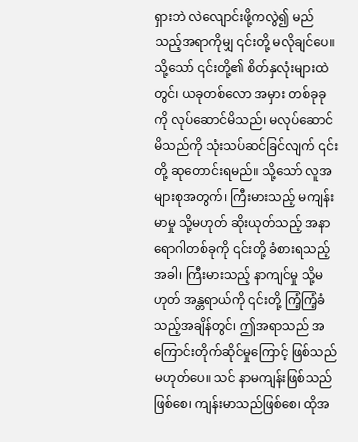ရှားဘဲ လဲလျောင်းဖို့ကလွဲ၍ မည်သည့်အရာကိုမျှ ၎င်းတို့ မလိုချင်ပေ။ သို့သော် ၎င်းတို့၏ စိတ်နှလုံးများထဲတွင်၊ ယခုတစ်လော အမှား တစ်ခုခုကို လုပ်ဆောင်မိသည်၊ မလုပ်ဆောင်မိသည်ကို သုံးသပ်ဆင်ခြင်လျက် ၎င်းတို့ ဆုတောင်းရမည်။ သို့သော် လူအများစုအတွက်၊ ကြီးမားသည့် မကျန်းမာမှု သို့မဟုတ် ဆိုးယုတ်သည့် အနာရောဂါတစ်ခုကို ၎င်းတို့ ခံစားရသည့်အခါ၊ ကြီးမားသည့် နာကျင်မှု သို့မဟုတ် အန္တရာယ်ကို ၎င်းတို့ ကြံ့ကြံ့ခံသည့်အချိန်တွင်၊ ဤအရာသည် အကြောင်းတိုက်ဆိုင်မှုကြောင့် ဖြစ်သည် မဟုတ်ပေ။ သင် နာမကျန်းဖြစ်သည်ဖြစ်စေ၊ ကျန်းမာသည်ဖြစ်စေ၊ ထိုအ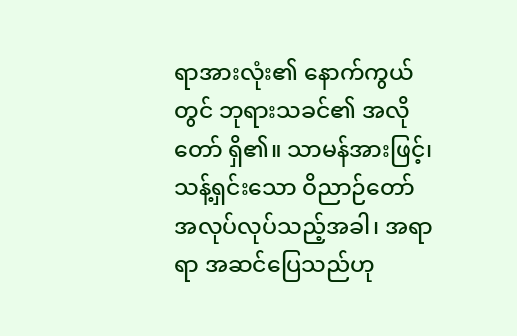ရာအားလုံး၏ နောက်ကွယ်တွင် ဘုရားသခင်၏ အလိုတော် ရှိ၏။ သာမန်အားဖြင့်၊ သန့်ရှင်းသော ဝိညာဉ်တော် အလုပ်လုပ်သည့်အခါ၊ အရာရာ အဆင်ပြေသည်ဟု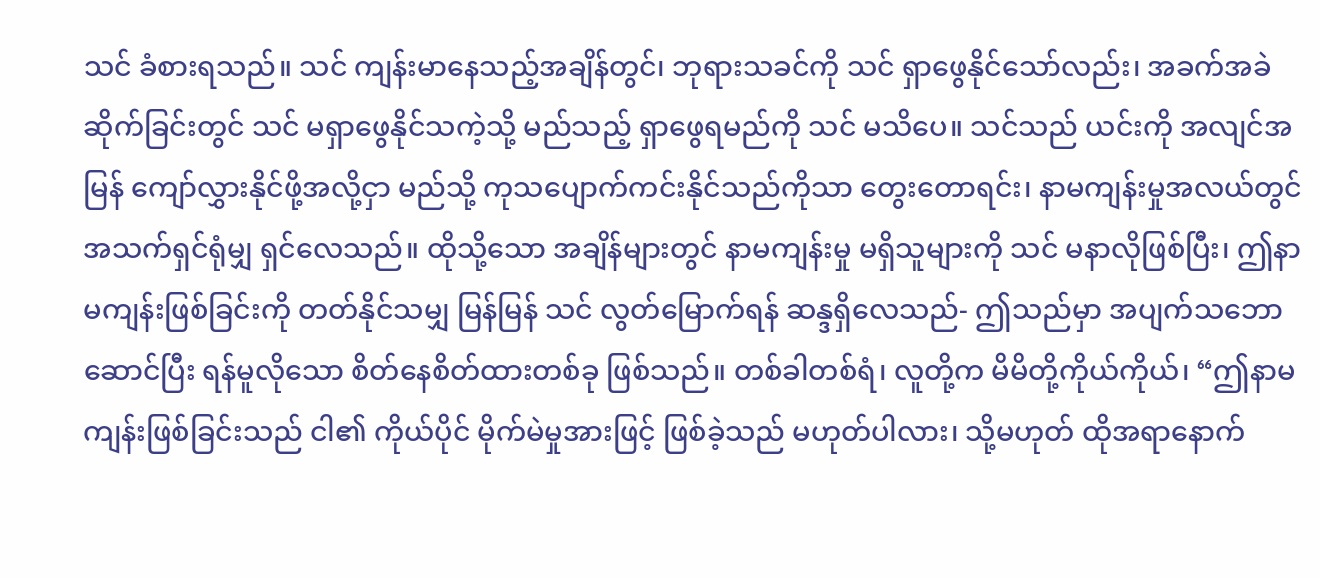သင် ခံစားရသည်။ သင် ကျန်းမာနေသည့်အချိန်တွင်၊ ဘုရားသခင်ကို သင် ရှာဖွေနိုင်သော်လည်း၊ အခက်အခဲ ဆိုက်ခြင်းတွင် သင် မရှာဖွေနိုင်သကဲ့သို့ မည်သည့် ရှာဖွေရမည်ကို သင် မသိပေ။ သင်သည် ယင်းကို အလျင်အမြန် ကျော်လွှားနိုင်ဖို့အလို့ငှာ မည်သို့ ကုသပျောက်ကင်းနိုင်သည်ကိုသာ တွေးတောရင်း၊ နာမကျန်းမှုအလယ်တွင် အသက်ရှင်ရုံမျှ ရှင်လေသည်။ ထိုသို့သော အချိန်များတွင် နာမကျန်းမှု မရှိသူများကို သင် မနာလိုဖြစ်ပြီး၊ ဤနာမကျန်းဖြစ်ခြင်းကို တတ်နိုင်သမျှ မြန်မြန် သင် လွတ်မြောက်ရန် ဆန္ဒရှိလေသည်- ဤသည်မှာ အပျက်သဘောဆောင်ပြီး ရန်မူလိုသော စိတ်နေစိတ်ထားတစ်ခု ဖြစ်သည်။ တစ်ခါတစ်ရံ၊ လူတို့က မိမိတို့ကိုယ်ကိုယ်၊ “ဤနာမကျန်းဖြစ်ခြင်းသည် ငါ၏ ကိုယ်ပိုင် မိုက်မဲမှုအားဖြင့် ဖြစ်ခဲ့သည် မဟုတ်ပါလား၊ သို့မဟုတ် ထိုအရာနောက်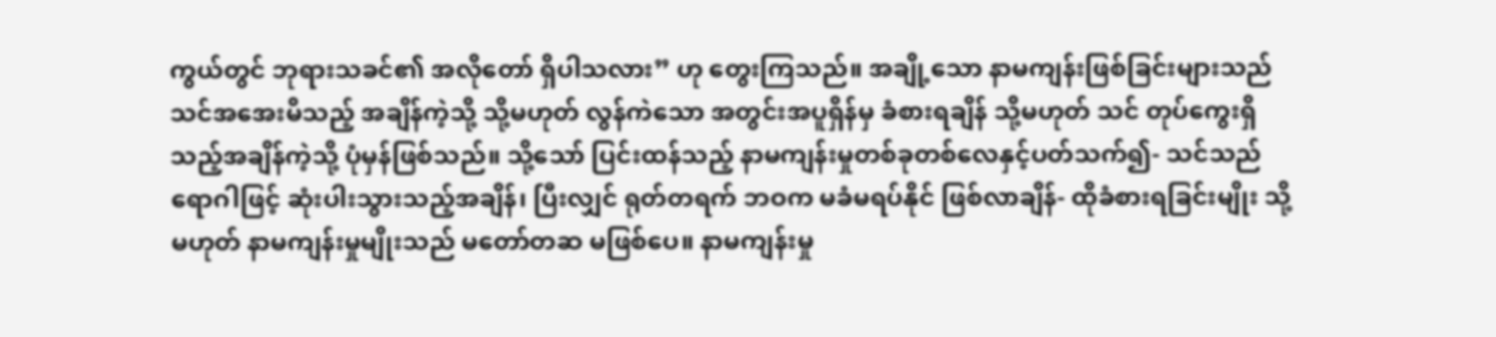ကွယ်တွင် ဘုရားသခင်၏ အလိုတော် ရှိပါသလား” ဟု တွေးကြသည်။ အချို့သော နာမကျန်းဖြစ်ခြင်းများသည် သင်အအေးမိသည့် အချိန်ကဲ့သို့ သို့မဟုတ် လွန်ကဲသော အတွင်းအပူရှိန်မှ ခံစားရချိန် သို့မဟုတ် သင် တုပ်ကွေးရှိသည့်အချိန်ကဲ့သို့ ပုံမှန်ဖြစ်သည်။ သို့သော် ပြင်းထန်သည့် နာမကျန်းမှုတစ်ခုတစ်လေနှင့်ပတ်သက်၍- သင်သည် ရောဂါဖြင့် ဆုံးပါးသွားသည့်အချိန်၊ ပြီးလျှင် ရုတ်တရက် ဘဝက မခံမရပ်နိုင် ဖြစ်လာချိန်- ထိုခံစားရခြင်းမျိုး သို့မဟုတ် နာမကျန်းမှုမျိုးသည် မတော်တဆ မဖြစ်ပေ။ နာမကျန်းမှု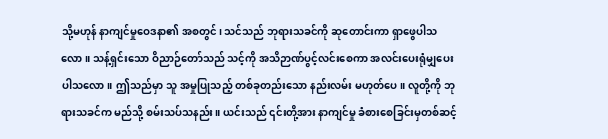သို့မဟုန် နာကျင်မှုဝေဒနာ၏ အစတွင်၊ သင်သည် ဘုရားသခင်ကို ဆုတောင်းကာ ရှာဖွေပါသလော။ သန့်ရှင်းသော ဝိညာဉ်တော်သည် သင့်ကို အသိဉာဏ်ပွင့်လင်းစေကာ အလင်းပေးရုံမျှပေးပါသလော။ ဤသည်မှာ သူ အမှုပြုသည့် တစ်ခုတည်းသော နည်းလမ်း မဟုတ်ပေ။ လူတို့ကို ဘုရားသခင်က မည်သို့ စမ်းသပ်သနည်း။ ယင်းသည် ၎င်းတို့အား နာကျင်မှု ခံစားစေခြင်းမှတစ်ဆင့်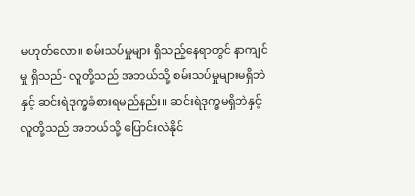မဟုတ်လော။ စမ်းသပ်မှုများ ရှိသည့်နေရာတွင် နာကျင်မှု ရှိသည်- လူတို့သည် အဘယ်သို့ စမ်းသပ်မှုများမရှိဘဲနှင့် ဆင်းရဲဒုက္ခခံစားရမည်နည်း။ ဆင်းရဲဒုက္ခမရှိဘဲနှင့် လူတို့သည် အဘယ်သို့ ပြောင်းလဲနိုင်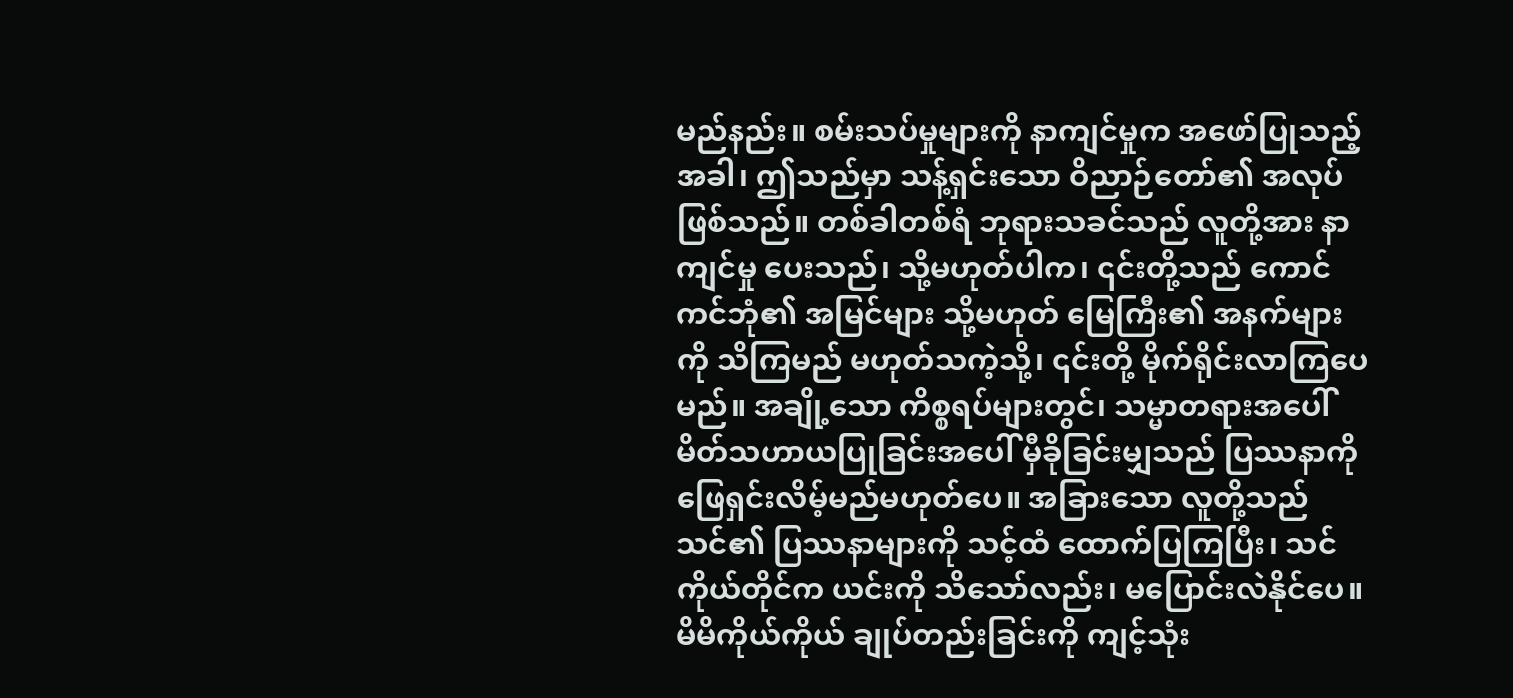မည်နည်း။ စမ်းသပ်မှုများကို နာကျင်မှုက အဖော်ပြုသည့်အခါ၊ ဤသည်မှာ သန့်ရှင်းသော ဝိညာဉ်တော်၏ အလုပ် ဖြစ်သည်။ တစ်ခါတစ်ရံ ဘုရားသခင်သည် လူတို့အား နာကျင်မှု ပေးသည်၊ သို့မဟုတ်ပါက၊ ၎င်းတို့သည် ကောင်ကင်ဘုံ၏ အမြင်များ သို့မဟုတ် မြေကြီး၏ အနက်များကို သိကြမည် မဟုတ်သကဲ့သို့၊ ၎င်းတို့ မိုက်ရိုင်းလာကြပေမည်။ အချို့သော ကိစ္စရပ်များတွင်၊ သမ္မာတရားအပေါ် မိတ်သဟာယပြုခြင်းအပေါ် မှီခိုခြင်းမျှသည် ပြဿနာကို ဖြေရှင်းလိမ့်မည်မဟုတ်ပေ။ အခြားသော လူတို့သည် သင်၏ ပြဿနာများကို သင့်ထံ ထောက်ပြကြပြီး၊ သင်ကိုယ်တိုင်က ယင်းကို သိသော်လည်း၊ မပြောင်းလဲနိုင်ပေ။ မိမိကိုယ်ကိုယ် ချုပ်တည်းခြင်းကို ကျင့်သုံး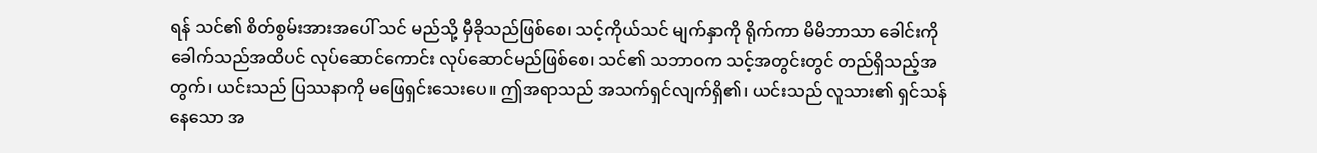ရန် သင်၏ စိတ်စွမ်းအားအပေါ် သင် မည်သို့ မှီခိုသည်ဖြစ်စေ၊ သင့်ကိုယ်သင် မျက်နှာကို ရိုက်ကာ မိမိဘာသာ ခေါင်းကို ခေါက်သည်အထိပင် လုပ်ဆောင်ကောင်း လုပ်ဆောင်မည်ဖြစ်စေ၊ သင်၏ သဘာဝက သင့်အတွင်းတွင် တည်ရှိသည့်အတွက်၊ ယင်းသည် ပြဿနာကို မဖြေရှင်းသေးပေ။ ဤအရာသည် အသက်ရှင်လျက်ရှိ၏၊ ယင်းသည် လူသား၏ ရှင်သန်နေသော အ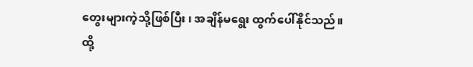တွေးများကဲ့သို့ဖြစ်ပြီး၊ အချိန်မရွေး ထွက်ပေါ်နိုင်သည်။ ထို့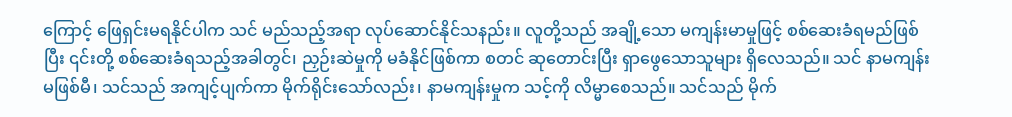ကြောင့် ဖြေရှင်းမရနိုင်ပါက သင် မည်သည့်အရာ လုပ်ဆောင်နိုင်သနည်း။ လူတို့သည် အချို့သော မကျန်းမာမှုဖြင့် စစ်ဆေးခံရမည်ဖြစ်ပြီး ၎င်းတို့ စစ်ဆေးခံရသည့်အခါတွင်၊ ညှဉ်းဆဲမှုကို မခံနိုင်ဖြစ်ကာ စတင် ဆုတောင်းပြီး ရှာဖွေသောသူများ ရှိလေသည်။ သင် နာမကျန်းမဖြစ်မီ၊ သင်သည် အကျင့်ပျက်ကာ မိုက်ရိုင်းသော်လည်း၊ နာမကျန်းမှုက သင့်ကို လိမ္မာစေသည်။ သင်သည် မိုက်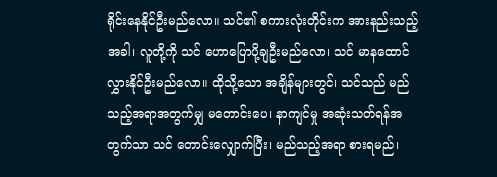ရိုင်းနေနိုင်ဦးမည်လော။ သင်၏ စကားလုံးတိုင်းက အားနည်းသည့်အခါ၊ လူတို့ကို သင် ဟောပြောပို့ချဦးမည်လော၊ သင် မာနထောင်လွှားနိုင်ဦးမည်လော။ ထိုသို့သော အချိန်များတွင်၊ သင်သည် မည်သည့်အရာအတွက်မျှ မတောင်းပေ၊ နာကျင်မှု အဆုံးသတ်ရန်အတွက်သာ သင် တောင်းလျှောက်ပြီး၊ မည်သည့်အရာ စားရမည်၊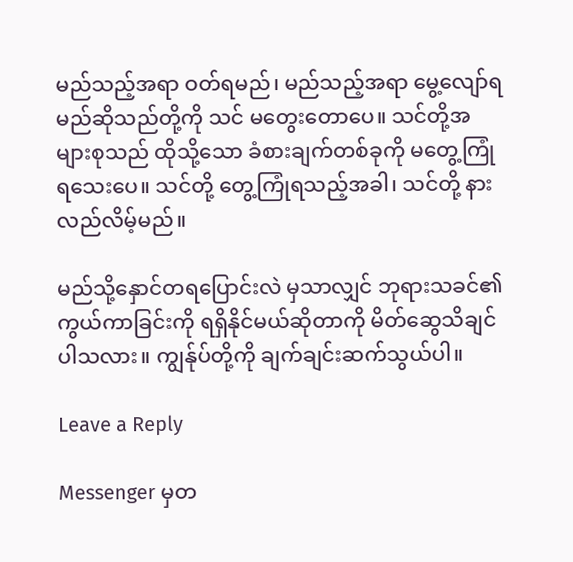မည်သည့်အရာ ဝတ်ရမည်၊ မည်သည့်အရာ မွေ့လျော်ရမည်ဆိုသည်တို့ကို သင် မတွေးတောပေ။ သင်တို့အများစုသည် ထိုသို့သော ခံစားချက်တစ်ခုကို မတွေ့ကြုံရသေးပေ။ သင်တို့ တွေ့ကြုံရသည့်အခါ၊ သင်တို့ နားလည်လိမ့်မည်။

မည်သို့နှောင်တရပြောင်းလဲ မှသာလျှင် ဘုရားသခင်၏ ကွယ်ကာခြင်းကို ရရှိနိုင်မယ်ဆိုတာကို မိတ်ဆွေသိချင်ပါသလား။ ကျွန်ုပ်တို့ကို ချက်ချင်းဆက်သွယ်ပါ။

Leave a Reply

Messenger မှတ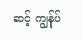ဆင့် ကျွန်ုပ်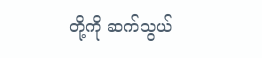တို့ကို ဆက်သွယ်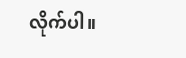လိုက်ပါ။